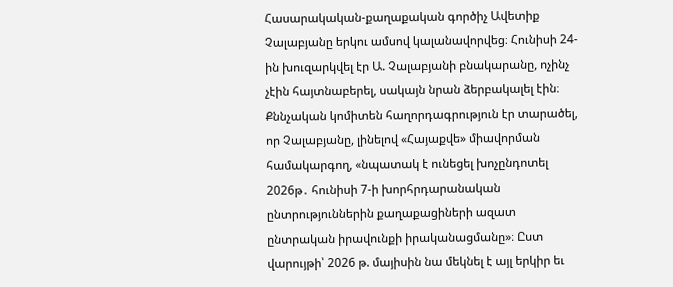Հասարակական-քաղաքական գործիչ Ավետիք Չալաբյանը երկու ամսով կալանավորվեց։ Հունիսի 24-ին խուզարկվել էր Ա. Չալաբյանի բնակարանը, ոչինչ չէին հայտնաբերել, սակայն նրան ձերբակալել էին։ Քննչական կոմիտեն հաղորդագրություն էր տարածել, որ Չալաբյանը, լինելով «Հայաքվե» միավորման համակարգող, «նպատակ է ունեցել խոչընդոտել 2026թ․ հունիսի 7-ի խորհրդարանական ընտրություններին քաղաքացիների ազատ ընտրական իրավունքի իրականացմանը»։ Ըստ վարույթի՝ 2026 թ. մայիսին նա մեկնել է այլ երկիր եւ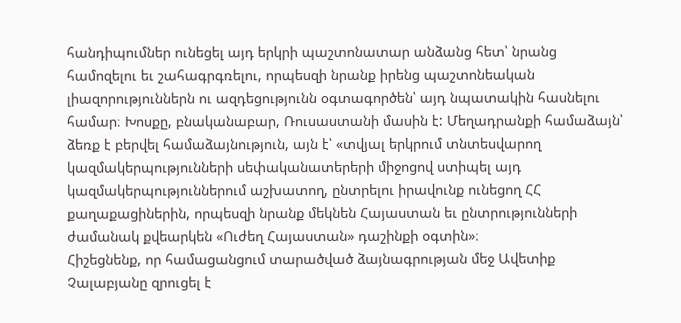հանդիպումներ ունեցել այդ երկրի պաշտոնատար անձանց հետ՝ նրանց համոզելու եւ շահագրգռելու, որպեսզի նրանք իրենց պաշտոնեական լիազորություններն ու ազդեցությունն օգտագործեն՝ այդ նպատակին հասնելու համար։ Խոսքը, բնականաբար, Ռուսաստանի մասին է: Մեղադրանքի համաձայն՝ ձեռք է բերվել համաձայնություն, այն է՝ «տվյալ երկրում տնտեսվարող կազմակերպությունների սեփականատերերի միջոցով ստիպել այդ կազմակերպություններում աշխատող, ընտրելու իրավունք ունեցող ՀՀ քաղաքացիներին, որպեսզի նրանք մեկնեն Հայաստան եւ ընտրությունների ժամանակ քվեարկեն «Ուժեղ Հայաստան» դաշինքի օգտին»։
Հիշեցնենք, որ համացանցում տարածված ձայնագրության մեջ Ավետիք Չալաբյանը զրուցել է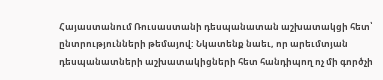Հայաստանում Ռուսաստանի դեսպանատան աշխատակցի հետ՝ ընտրությունների թեմայով: Նկատենք նաեւ, որ արեւմտյան դեսպանատների աշխատակիցների հետ հանդիպող ոչ մի գործչի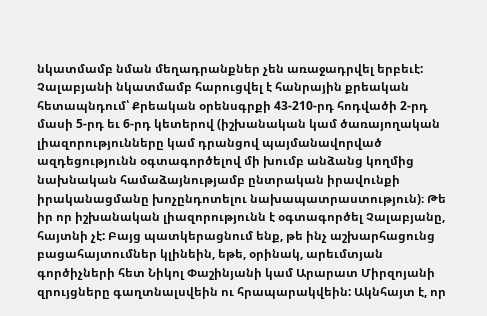նկատմամբ նման մեղադրանքներ չեն առաջադրվել երբեւէ:
Չալաբյանի նկատմամբ հարուցվել է հանրային քրեական հետապնդում՝ Քրեական օրենսգրքի 43-210-րդ հոդվածի 2-րդ մասի 5-րդ եւ 6-րդ կետերով (իշխանական կամ ծառայողական լիազորությունները կամ դրանցով պայմանավորված ազդեցությունն օգտագործելով մի խումբ անձանց կողմից նախնական համաձայնությամբ ընտրական իրավունքի իրականացմանը խոչընդոտելու նախապատրաստություն)։ Թե իր որ իշխանական լիազորությունն է օգտագործել Չալաբյանը, հայտնի չէ: Բայց պատկերացնում ենք, թե ինչ աշխարհացունց բացահայտումներ կլինեին, եթե, օրինակ, արեւմտյան գործիչների հետ Նիկոլ Փաշինյանի կամ Արարատ Միրզոյանի զրույցները գաղտնալսվեին ու հրապարակվեին: Ակնհայտ է, որ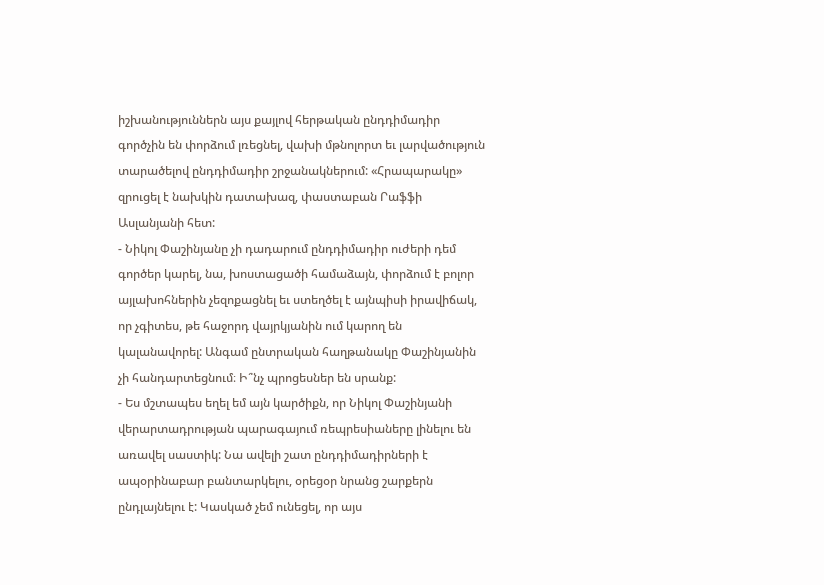իշխանություններն այս քայլով հերթական ընդդիմադիր գործչին են փորձում լռեցնել, վախի մթնոլորտ եւ լարվածություն տարածելով ընդդիմադիր շրջանակներում: «Հրապարակը» զրուցել է նախկին դատախազ, փաստաբան Րաֆֆի Ասլանյանի հետ:
- Նիկոլ Փաշինյանը չի դադարում ընդդիմադիր ուժերի դեմ գործեր կարել, նա, խոստացածի համաձայն, փորձում է բոլոր այլախոհներին չեզոքացնել եւ ստեղծել է այնպիսի իրավիճակ, որ չգիտես, թե հաջորդ վայրկյանին ում կարող են կալանավորել: Անգամ ընտրական հաղթանակը Փաշինյանին չի հանդարտեցնում։ Ի՞նչ պրոցեսներ են սրանք:
- Ես մշտապես եղել եմ այն կարծիքն, որ Նիկոլ Փաշինյանի վերարտադրության պարագայում ռեպրեսիաները լինելու են առավել սաստիկ: Նա ավելի շատ ընդդիմադիրների է ապօրինաբար բանտարկելու, օրեցօր նրանց շարքերն ընդլայնելու է: Կասկած չեմ ունեցել, որ այս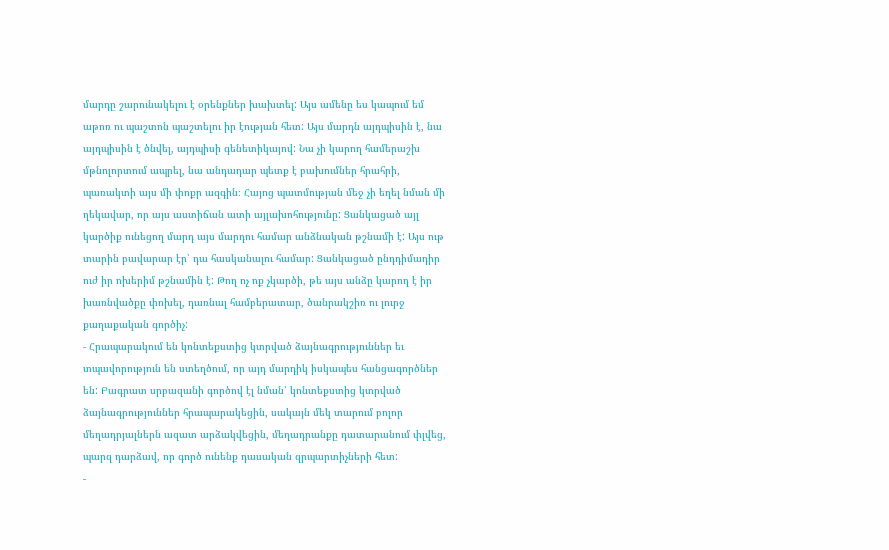մարդը շարունակելու է օրենքներ խախտել: Այս ամենը ես կապում եմ աթոռ ու պաշտոն պաշտելու իր էության հետ: Այս մարդն այդպիսին է, նա այդպիսին է ծնվել, այդպիսի գենետիկայով: Նա չի կարող համերաշխ մթնոլորտում ապրել, նա անդադար պետք է բախումներ հրահրի, պառակտի այս մի փոքր ազգին։ Հայոց պատմության մեջ չի եղել նման մի ղեկավար, որ այս աստիճան ատի այլախոհությունը: Ցանկացած այլ կարծիք ունեցող մարդ այս մարդու համար անձնական թշնամի է: Այս ութ տարին բավարար էր՝ դա հասկանալու համար: Ցանկացած ընդդիմադիր ուժ իր ոխերիմ թշնամին է: Թող ոչ ոք չկարծի, թե այս անձը կարող է իր խառնվածքը փոխել, դառնալ համբերատար, ծանրակշիռ ու լուրջ քաղաքական գործիչ:
- Հրապարակում են կոնտեքստից կտրված ձայնագրություններ եւ տպավորություն են ստեղծում, որ այդ մարդիկ իսկապես հանցագործներ են: Բագրատ սրբազանի գործով էլ նման՝ կոնտեքստից կտրված ձայնագրություններ հրապարակեցին, սակայն մեկ տարում բոլոր մեղադրյալներն ազատ արձակվեցին, մեղադրանքը դատարանում փլվեց, պարզ դարձավ, որ գործ ունենք դասական զրպարտիչների հետ:
-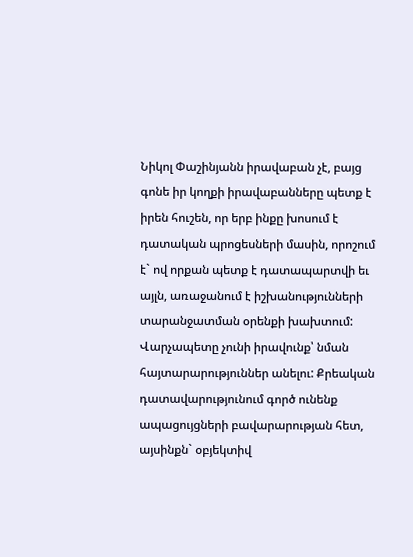Նիկոլ Փաշինյանն իրավաբան չէ, բայց գոնե իր կողքի իրավաբանները պետք է իրեն հուշեն, որ երբ ինքը խոսում է դատական պրոցեսների մասին, որոշում է` ով որքան պետք է դատապարտվի եւ այլն, առաջանում է իշխանությունների տարանջատման օրենքի խախտում: Վարչապետը չունի իրավունք՝ նման հայտարարություններ անելու: Քրեական դատավարությունում գործ ունենք ապացույցների բավարարության հետ, այսինքն` օբյեկտիվ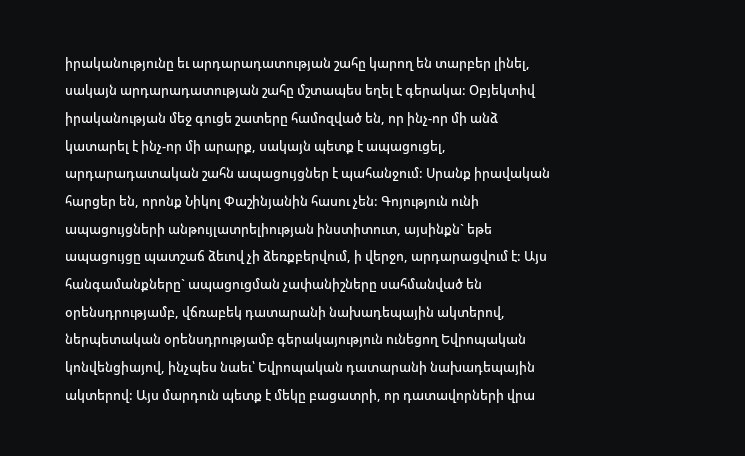իրականությունը եւ արդարադատության շահը կարող են տարբեր լինել, սակայն արդարադատության շահը մշտապես եղել է գերակա: Օբյեկտիվ իրականության մեջ գուցե շատերը համոզված են, որ ինչ-որ մի անձ կատարել է ինչ-որ մի արարք, սակայն պետք է ապացուցել, արդարադատական շահն ապացույցներ է պահանջում: Սրանք իրավական հարցեր են, որոնք Նիկոլ Փաշինյանին հասու չեն: Գոյություն ունի ապացույցների անթույլատրելիության ինստիտուտ, այսինքն` եթե ապացույցը պատշաճ ձեւով չի ձեռքբերվում, ի վերջո, արդարացվում է: Այս հանգամանքները` ապացուցման չափանիշները սահմանված են օրենսդրությամբ, վճռաբեկ դատարանի նախադեպային ակտերով, ներպետական օրենսդրությամբ գերակայություն ունեցող Եվրոպական կոնվենցիայով, ինչպես նաեւ՝ Եվրոպական դատարանի նախադեպային ակտերով: Այս մարդուն պետք է մեկը բացատրի, որ դատավորների վրա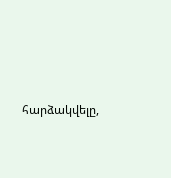հարձակվելը,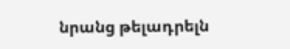նրանց թելադրելն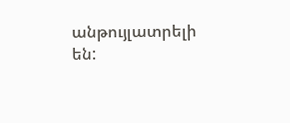անթույլատրելի են: